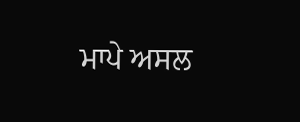ਮਾਪੇ ਅਸਲ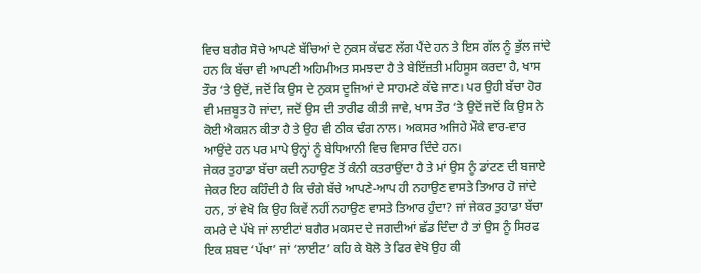ਵਿਚ ਬਗੈਰ ਸੋਚੇ ਆਪਣੇ ਬੱਚਿਆਂ ਦੇ ਨੁਕਸ ਕੱਢਣ ਲੱਗ ਪੈਂਦੇ ਹਨ ਤੇ ਇਸ ਗੱਲ ਨੂੰ ਭੁੱਲ ਜਾਂਦੇ ਹਨ ਕਿ ਬੱਚਾ ਵੀ ਆਪਣੀ ਅਹਿਮੀਅਤ ਸਮਝਦਾ ਹੈ ਤੇ ਬੇਇੱਜ਼ਤੀ ਮਹਿਸੂਸ ਕਰਦਾ ਹੈ, ਖਾਸ ਤੌਰ ‘ਤੇ ਉਦੋਂ, ਜਦੋਂ ਕਿ ਉਸ ਦੇ ਨੁਕਸ ਦੂਜਿਆਂ ਦੇ ਸਾਹਮਣੇ ਕੱਢੇ ਜਾਣ। ਪਰ ਉਹੀ ਬੱਚਾ ਹੋਰ ਵੀ ਮਜ਼ਬੂਤ ਹੋ ਜਾਂਦਾ, ਜਦੋਂ ਉਸ ਦੀ ਤਾਰੀਫ ਕੀਤੀ ਜਾਵੇ, ਖਾਸ ਤੌਰ ‘ਤੇ ਉਦੋਂ ਜਦੋਂ ਕਿ ਉਸ ਨੇ ਕੋਈ ਐਕਸ਼ਨ ਕੀਤਾ ਹੈ ਤੇ ਉਹ ਵੀ ਠੀਕ ਢੰਗ ਨਾਲ। ਅਕਸਰ ਅਜਿਹੇ ਮੌਕੇ ਵਾਰ-ਵਾਰ ਆਉਂਦੇ ਹਨ ਪਰ ਮਾਪੇ ਉਨ੍ਹਾਂ ਨੂੰ ਬੇਧਿਆਨੀ ਵਿਚ ਵਿਸਾਰ ਦਿੰਦੇ ਹਨ।
ਜੇਕਰ ਤੁਹਾਡਾ ਬੱਚਾ ਕਦੀ ਨਹਾਉਣ ਤੋਂ ਕੰਨੀ ਕਤਰਾਉਂਦਾ ਹੈ ਤੇ ਮਾਂ ਉਸ ਨੂੰ ਡਾਂਟਣ ਦੀ ਬਜਾਏ ਜੇਕਰ ਇਹ ਕਹਿੰਦੀ ਹੈ ਕਿ ਚੰਗੇ ਬੱਚੇ ਆਪਣੇ-ਆਪ ਹੀ ਨਹਾਉਣ ਵਾਸਤੇ ਤਿਆਰ ਹੋ ਜਾਂਦੇ ਹਨ, ਤਾਂ ਵੇਖੋ ਕਿ ਉਹ ਕਿਵੇਂ ਨਹੀਂ ਨਹਾਉਣ ਵਾਸਤੇ ਤਿਆਰ ਹੁੰਦਾ? ਜਾਂ ਜੇਕਰ ਤੁਹਾਡਾ ਬੱਚਾ ਕਮਰੇ ਦੇ ਪੱਖੇ ਜਾਂ ਲਾਈਟਾਂ ਬਗੈਰ ਮਕਸਦ ਦੇ ਜਗਦੀਆਂ ਛੱਡ ਦਿੰਦਾ ਹੈ ਤਾਂ ਉਸ ਨੂੰ ਸਿਰਫ ਇਕ ਸ਼ਬਦ ‘ਪੱਖਾ’ ਜਾਂ ‘ਲਾਈਟ’ ਕਹਿ ਕੇ ਬੋਲੋ ਤੇ ਫਿਰ ਵੇਖੋ ਉਹ ਕੀ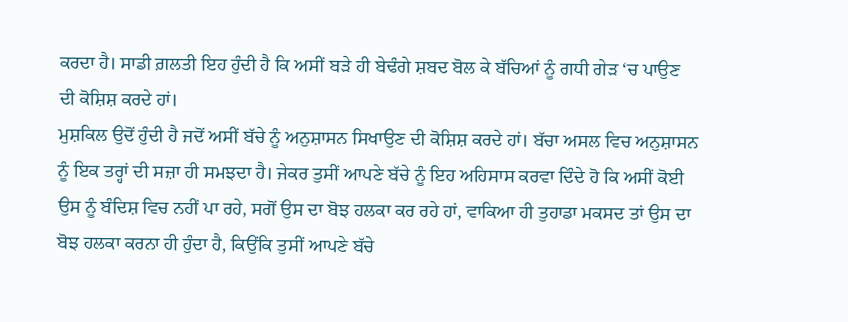ਕਰਦਾ ਹੈ। ਸਾਡੀ ਗ਼ਲਤੀ ਇਹ ਹੁੰਦੀ ਹੈ ਕਿ ਅਸੀਂ ਬੜੇ ਹੀ ਬੇਢੰਗੇ ਸ਼ਬਦ ਬੋਲ ਕੇ ਬੱਚਿਆਂ ਨੂੰ ਗਧੀ ਗੇੜ ‘ਚ ਪਾਉਣ ਦੀ ਕੋਸ਼ਿਸ਼ ਕਰਦੇ ਹਾਂ।
ਮੁਸ਼ਕਿਲ ਉਦੋਂ ਹੁੰਦੀ ਹੈ ਜਦੋਂ ਅਸੀਂ ਬੱਚੇ ਨੂੰ ਅਨੁਸ਼ਾਸਨ ਸਿਖਾਉਣ ਦੀ ਕੋਸ਼ਿਸ਼ ਕਰਦੇ ਹਾਂ। ਬੱਚਾ ਅਸਲ ਵਿਚ ਅਨੁਸ਼ਾਸਨ ਨੂੰ ਇਕ ਤਰ੍ਹਾਂ ਦੀ ਸਜ਼ਾ ਹੀ ਸਮਝਦਾ ਹੈ। ਜੇਕਰ ਤੁਸੀਂ ਆਪਣੇ ਬੱਚੇ ਨੂੰ ਇਹ ਅਹਿਸਾਸ ਕਰਵਾ ਦਿੰਦੇ ਹੋ ਕਿ ਅਸੀਂ ਕੋਈ ਉਸ ਨੂੰ ਬੰਦਿਸ਼ ਵਿਚ ਨਹੀਂ ਪਾ ਰਹੇ, ਸਗੋਂ ਉਸ ਦਾ ਬੋਝ ਹਲਕਾ ਕਰ ਰਹੇ ਹਾਂ, ਵਾਕਿਆ ਹੀ ਤੁਹਾਡਾ ਮਕਸਦ ਤਾਂ ਉਸ ਦਾ ਬੋਝ ਹਲਕਾ ਕਰਨਾ ਹੀ ਹੁੰਦਾ ਹੈ, ਕਿਉਂਕਿ ਤੁਸੀਂ ਆਪਣੇ ਬੱਚੇ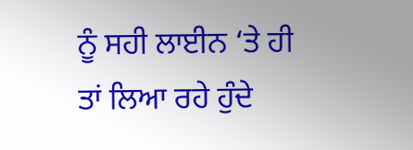ਨੂੰ ਸਹੀ ਲਾਈਨ ‘ਤੇ ਹੀ ਤਾਂ ਲਿਆ ਰਹੇ ਹੁੰਦੇ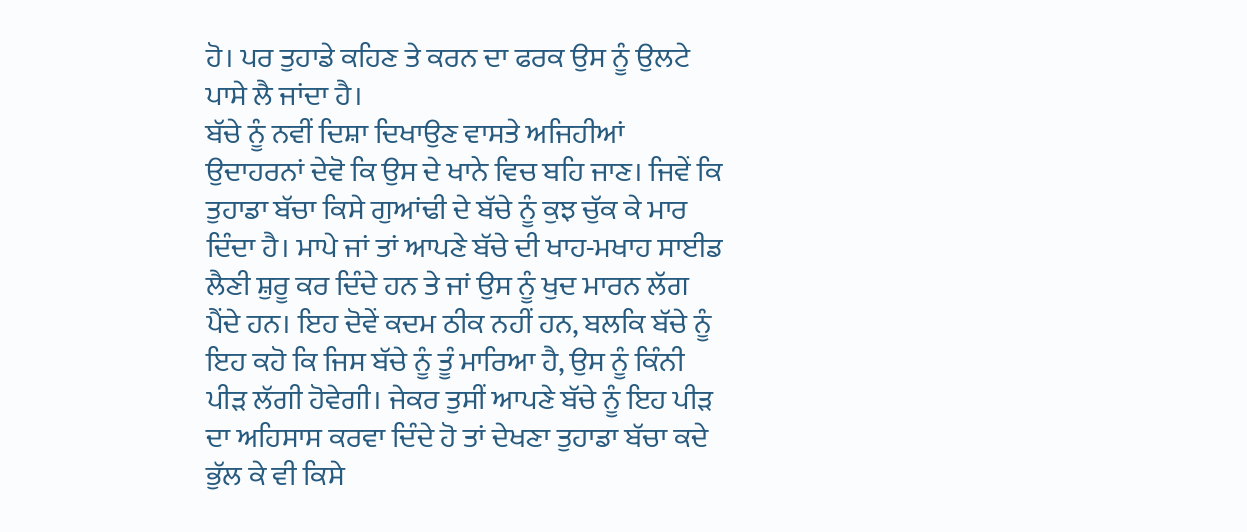ਹੋ। ਪਰ ਤੁਹਾਡੇ ਕਹਿਣ ਤੇ ਕਰਨ ਦਾ ਫਰਕ ਉਸ ਨੂੰ ਉਲਟੇ ਪਾਸੇ ਲੈ ਜਾਂਦਾ ਹੈ।
ਬੱਚੇ ਨੂੰ ਨਵੀਂ ਦਿਸ਼ਾ ਦਿਖਾਉਣ ਵਾਸਤੇ ਅਜਿਹੀਆਂ ਉਦਾਹਰਨਾਂ ਦੇਵੋ ਕਿ ਉਸ ਦੇ ਖਾਨੇ ਵਿਚ ਬਹਿ ਜਾਣ। ਜਿਵੇਂ ਕਿ ਤੁਹਾਡਾ ਬੱਚਾ ਕਿਸੇ ਗੁਆਂਢੀ ਦੇ ਬੱਚੇ ਨੂੰ ਕੁਝ ਚੁੱਕ ਕੇ ਮਾਰ ਦਿੰਦਾ ਹੈ। ਮਾਪੇ ਜਾਂ ਤਾਂ ਆਪਣੇ ਬੱਚੇ ਦੀ ਖਾਹ-ਮਖਾਹ ਸਾਈਡ ਲੈਣੀ ਸ਼ੁਰੂ ਕਰ ਦਿੰਦੇ ਹਨ ਤੇ ਜਾਂ ਉਸ ਨੂੰ ਖੁਦ ਮਾਰਨ ਲੱਗ ਪੈਂਦੇ ਹਨ। ਇਹ ਦੋਵੇਂ ਕਦਮ ਠੀਕ ਨਹੀਂ ਹਨ, ਬਲਕਿ ਬੱਚੇ ਨੂੰ ਇਹ ਕਹੋ ਕਿ ਜਿਸ ਬੱਚੇ ਨੂੰ ਤੂੰ ਮਾਰਿਆ ਹੈ, ਉਸ ਨੂੰ ਕਿੰਨੀ ਪੀੜ ਲੱਗੀ ਹੋਵੇਗੀ। ਜੇਕਰ ਤੁਸੀਂ ਆਪਣੇ ਬੱਚੇ ਨੂੰ ਇਹ ਪੀੜ ਦਾ ਅਹਿਸਾਸ ਕਰਵਾ ਦਿੰਦੇ ਹੋ ਤਾਂ ਦੇਖਣਾ ਤੁਹਾਡਾ ਬੱਚਾ ਕਦੇ ਭੁੱਲ ਕੇ ਵੀ ਕਿਸੇ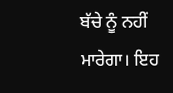ਬੱਚੇ ਨੂੰ ਨਹੀਂ ਮਾਰੇਗਾ। ਇਹ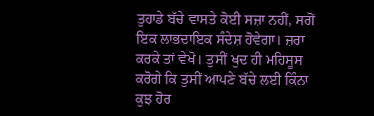ਤੁਹਾਡੇ ਬੱਚੇ ਵਾਸਤੇ ਕੋਈ ਸਜ਼ਾ ਨਹੀਂ, ਸਗੋਂ ਇਕ ਲਾਭਦਾਇਕ ਸੰਦੇਸ਼ ਹੋਵੇਗਾ। ਜ਼ਰਾ ਕਰਕੇ ਤਾਂ ਵੇਖੋ। ਤੁਸੀਂ ਖੁਦ ਹੀ ਮਹਿਸੂਸ ਕਰੋਗੇ ਕਿ ਤੁਸੀਂ ਆਪਣੇ ਬੱਚੇ ਲਈ ਕਿੰਨਾ ਕੁਝ ਹੋਰ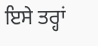ਇਸੇ ਤਰ੍ਹਾਂ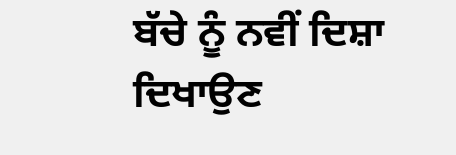ਬੱਚੇ ਨੂੰ ਨਵੀਂ ਦਿਸ਼ਾ ਦਿਖਾਉਣ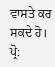ਵਾਸਤੇ ਕਰ ਸਕਦੇ ਹੋ।
ਪ੍ਰੋ: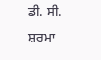ਡੀ. ਸੀ. ਸ਼ਰਮਾ